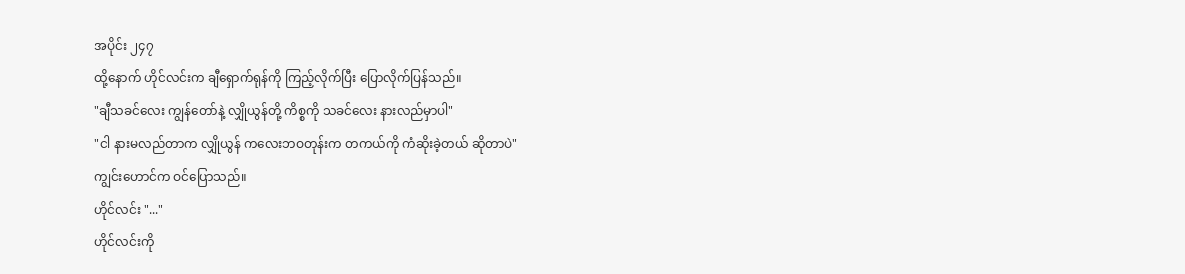အပိုင်း ၂၄၇
ထို့နောက် ဟိုင်လင်းက ချီရှောက်ရုန်ကို ကြည့်လိုက်ပြီး ပြောလိုက်ပြန်သည်။
"ချီသခင်လေး ကျွန်တော်နဲ့ လျှိုယွန်တို့ ကိစ္စကို သခင်လေး နားလည်မှာပါ"
"ငါ နားမလည်တာက လျှိုယွန် ကလေးဘဝတုန်းက တကယ်ကို ကံဆိုးခဲ့တယ် ဆိုတာပဲ"
ကျွင်းဟောင်က ဝင်ပြောသည်။
ဟိုင်လင်း "..."
ဟိုင်လင်းကို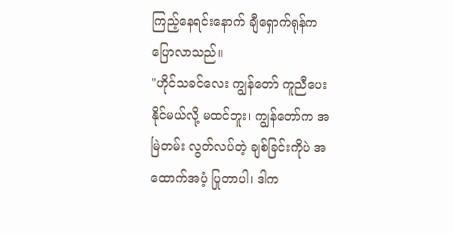ကြည့်နေရင်းနောက် ချီရှောက်ရုန်က ပြောလာသည်။
"ဟိုင်သခင်လေး ကျွန်တော် ကူညီပေးနိုင်မယ်လို့ မထင်ဘူး၊ ကျွန်တော်က အမြဲတမ်း လွတ်လပ်တဲ့ ချစ်ခြင်းကိုပဲ အထောက်အပံ့ ပြုတာပါ၊ ဒါက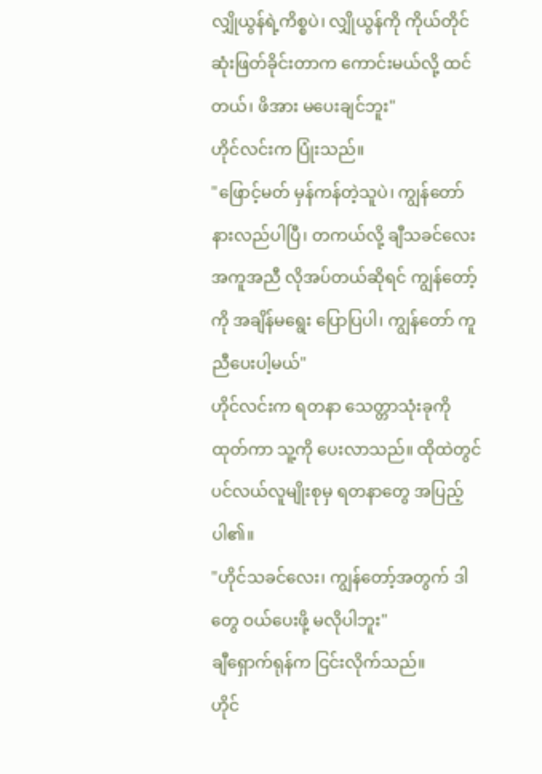လျှိုယွန်ရဲ့ကိစ္စပဲ၊ လျှိုယွန်ကို ကိုယ်တိုင် ဆုံးဖြတ်ခိုင်းတာက ကောင်းမယ်လို့ ထင်တယ်၊ ဖိအား မပေးချင်ဘူး"
ဟိုင်လင်းက ပြုံးသည်။
"ဖြောင့်မတ် မှန်ကန်တဲ့သူပဲ၊ ကျွန်တော် နားလည်ပါပြီ၊ တကယ်လို့ ချီသခင်လေး အကူအညီ လိုအပ်တယ်ဆိုရင် ကျွန်တော့်ကို အချိန်မရွေး ပြောပြပါ၊ ကျွန်တော် ကူညီပေးပါ့မယ်"
ဟိုင်လင်းက ရတနာ သေတ္တာသုံးခုကို ထုတ်ကာ သူ့ကို ပေးလာသည်။ ထိုထဲတွင် ပင်လယ်လူမျိုးစုမှ ရတနာတွေ အပြည့်ပါ၏။
"ဟိုင်သခင်လေး၊ ကျွန်တော့်အတွက် ဒါတွေ ဝယ်ပေးဖို့ မလိုပါဘူး"
ချီရှောက်ရုန်က ငြင်းလိုက်သည်။
ဟိုင်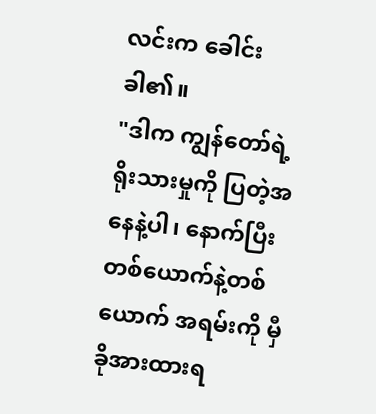လင်းက ခေါင်းခါ၏။
"ဒါက ကျွန်တော်ရဲ့ ရိုးသားမှုကို ပြတဲ့အနေနဲ့ပါ၊ နောက်ပြီး တစ်ယောက်နဲ့တစ်ယောက် အရမ်းကို မှီခိုအားထားရ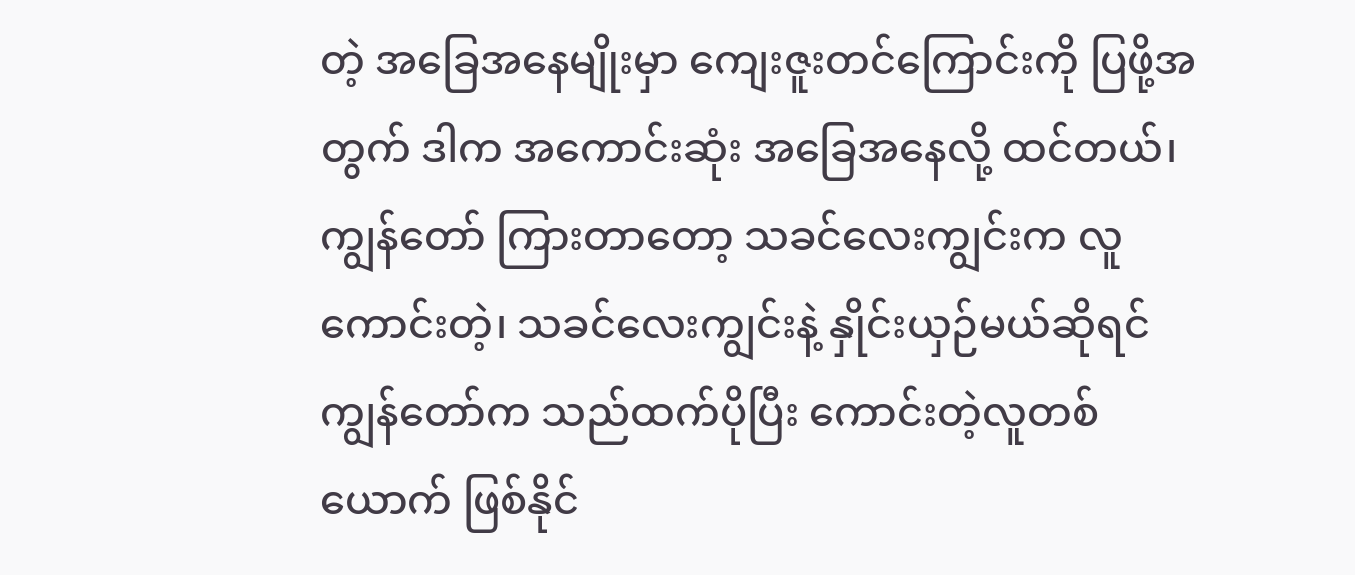တဲ့ အခြေအနေမျိုးမှာ ကျေးဇူးတင်ကြောင်းကို ပြဖို့အတွက် ဒါက အကောင်းဆုံး အခြေအနေလို့ ထင်တယ်၊ ကျွန်တော် ကြားတာတော့ သခင်လေးကျွင်းက လူကောင်းတဲ့၊ သခင်လေးကျွင်းနဲ့ နှိုင်းယှဉ်မယ်ဆိုရင် ကျွန်တော်က သည်ထက်ပိုပြီး ကောင်းတဲ့လူတစ်ယောက် ဖြစ်နိုင်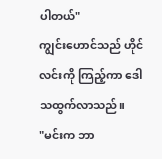ပါတယ်"
ကျွင်းဟောင်သည် ဟိုင်လင်းကို ကြည့်ကာ ဒေါသထွက်လာသည်။
"မင်းက ဘာ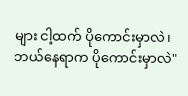များ ငါ့ထက် ပိုကောင်းမှာလဲ၊ ဘယ်နေရာက ပိုကောင်းမှာလဲ"